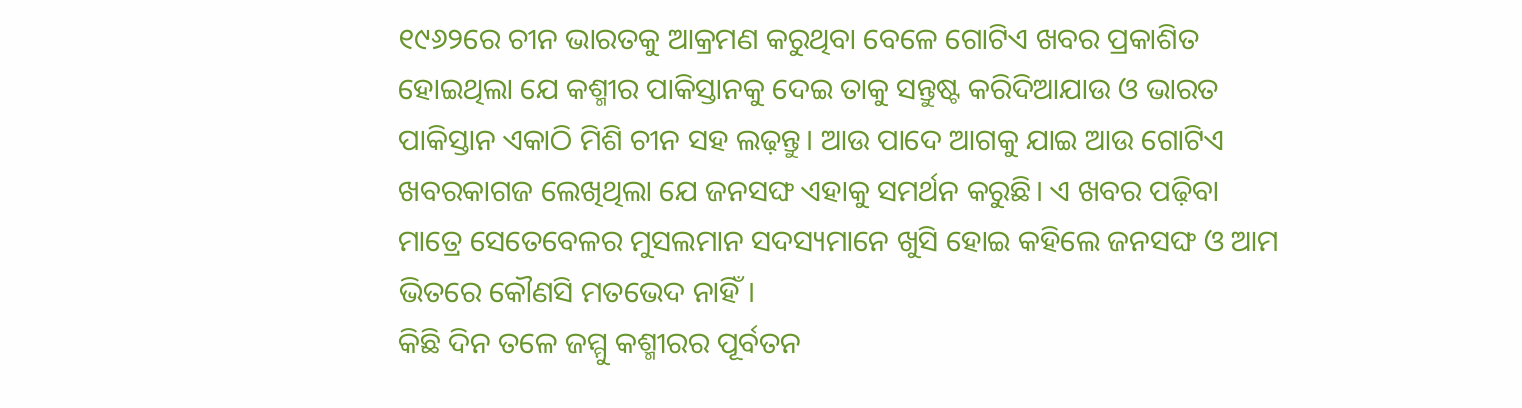୧୯୬୨ରେ ଚୀନ ଭାରତକୁ ଆକ୍ରମଣ କରୁଥିବା ବେଳେ ଗୋଟିଏ ଖବର ପ୍ରକାଶିତ ହୋଇଥିଲା ଯେ କଶ୍ମୀର ପାକିସ୍ତାନକୁ ଦେଇ ତାକୁ ସନ୍ତୁଷ୍ଟ କରିଦିଆଯାଉ ଓ ଭାରତ ପାକିସ୍ତାନ ଏକାଠି ମିଶି ଚୀନ ସହ ଲଢ଼ନ୍ତୁ। ଆଉ ପାଦେ ଆଗକୁ ଯାଇ ଆଉ ଗୋଟିଏ ଖବରକାଗଜ ଲେଖିଥିଲା ଯେ ଜନସଙ୍ଘ ଏହାକୁ ସମର୍ଥନ କରୁଛି। ଏ ଖବର ପଢ଼ିବା ମାତ୍ରେ ସେତେବେଳର ମୁସଲମାନ ସଦସ୍ୟମାନେ ଖୁସି ହୋଇ କହିଲେ ଜନସଙ୍ଘ ଓ ଆମ ଭିତରେ କୌଣସି ମତଭେଦ ନାହିଁ।
କିଛି ଦିନ ତଳେ ଜମ୍ମୁ କଶ୍ମୀରର ପୂର୍ବତନ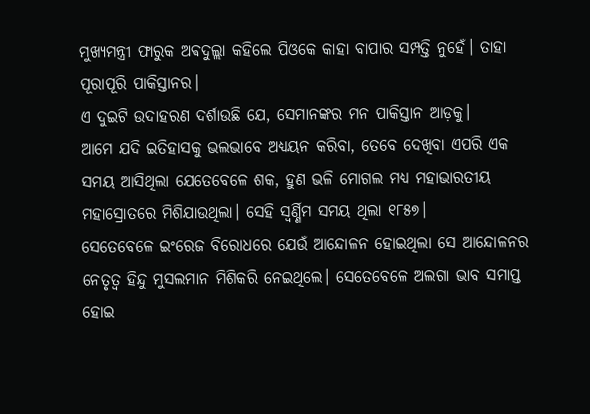ମୁଖ୍ୟମନ୍ତ୍ରୀ ଫାରୁକ ଅଵଦୁଲ୍ଲା କହିଲେ ପିଓକେ କାହା ବାପାର ସମ୍ପତ୍ତି ନୁହେଁ। ତାହା ପୂରାପୂରି ପାକିସ୍ତାନର।
ଏ ଦୁଇଟି ଉଦାହରଣ ଦର୍ଶାଉଛି ଯେ, ସେମାନଙ୍କର ମନ ପାକିସ୍ତାନ ଆଡ଼କୁ।
ଆମେ ଯଦି ଇତିହାସକୁ ଭଲଭାବେ ଅଧ୍ୟୟନ କରିବା, ତେବେ ଦେଖିବା ଏପରି ଏକ ସମୟ ଆସିଥିଲା ଯେତେବେଳେ ଶକ, ହୁଣ ଭଳି ମୋଗଲ ମଧ୍ୟ ମହାଭାରତୀୟ ମହାସ୍ରୋତରେ ମିଶିଯାଉଥିଲା। ସେହି ସ୍ୱର୍ଣ୍ଣିମ ସମୟ ଥିଲା ୧୮୫୭।
ସେତେବେଳେ ଇଂରେଜ ବିରୋଧରେ ଯେଉଁ ଆନ୍ଦୋଳନ ହୋଇଥିଲା ସେ ଆନ୍ଦୋଳନର ନେତୃତ୍ୱ ହିନ୍ଦୁ ମୁସଲମାନ ମିଶିକରି ନେଇଥିଲେ। ସେତେବେଳେ ଅଲଗା ଭାବ ସମାପ୍ତ ହୋଇ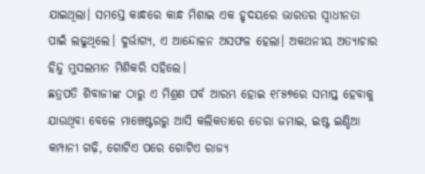ଯାଇଥିଲା। ସମସ୍ତେ କାନ୍ଧରେ କାନ୍ଧ ମିଶାଇ ଏକ ହୃଦୟରେ ଭାରତର ସ୍ୱାଧୀନତା ପାଇଁ ଲଢୁଥିଲେ। ଦୁର୍ଭାଗ୍ୟ, ଏ ଆନ୍ଦୋଳନ ଅସଫଳ ହେଲା। ଅକଥନୀୟ ଅତ୍ୟାଚାର ହିନ୍ଦୁ ମୁସଲମାନ ମିଶିକରି ସହିଲେ।
ଛତ୍ରପତି ଶିବାଜୀଙ୍କ ଠାରୁ ଏ ମିଶ୍ରଣ ପର୍ବ ଆରମ୍ଭ ହୋଇ ୧୮୫୭ରେ ସମାପ୍ତ ହେବାକୁ ଯାଉଥିବା ବେଳେ ମାଞ୍ଚେଷ୍ଟରରୁ ଆସି କଲିକତାରେ ଡେରା ଜମାଇ, ଇଷ୍ଟ ଇଣ୍ଡିଆ କମ୍ପାନୀ ଗଢ଼ି, ଗୋଟିଏ ପରେ ଗୋଟିଏ ରାଜ୍ୟ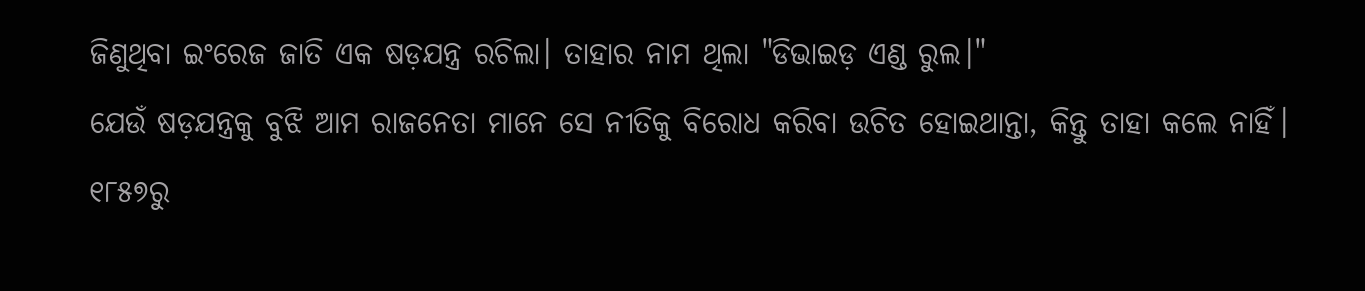ଜିଣୁଥିବା ଇଂରେଜ ଜାତି ଏକ ଷଡ଼ଯନ୍ତ୍ର ରଚିଲା। ତାହାର ନାମ ଥିଲା "ଡିଭାଇଡ଼ ଏଣ୍ଡ ରୁଲ।"
ଯେଉଁ ଷଡ଼ଯନ୍ତ୍ରକୁ ବୁଝି ଆମ ରାଜନେତା ମାନେ ସେ ନୀତିକୁ ବିରୋଧ କରିବା ଉଚିତ ହୋଇଥାନ୍ତା, କିନ୍ତୁ ତାହା କଲେ ନାହିଁ।
୧୮୫୭ରୁ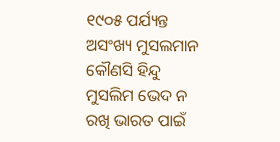୧୯୦୫ ପର୍ଯ୍ୟନ୍ତ ଅସଂଖ୍ୟ ମୁସଲମାନ କୌଣସି ହିନ୍ଦୁ ମୁସଲିମ ଭେଦ ନ ରଖି ଭାରତ ପାଇଁ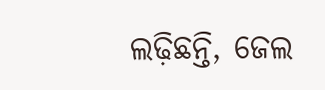ଲଢ଼ିଛନ୍ତି, ଜେଲ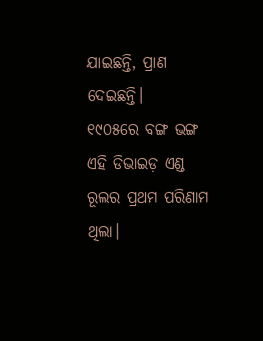ଯାଇଛନ୍ତି, ପ୍ରାଣ ଦେଇଛନ୍ତି।
୧୯୦୫ରେ ବଙ୍ଗ ଭଙ୍ଗ ଏହି ଡିଭାଇଡ଼ ଏଣ୍ଡ ରୂଲର ପ୍ରଥମ ପରିଣାମ ଥିଲା।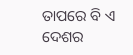ତାପରେ ବି ଏ ଦେଶର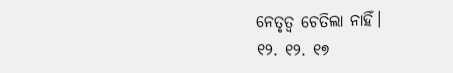ନେତୃତ୍ବ ଚେତିଲା ନାହିଁ।
୧୨. ୧୨. ୧୭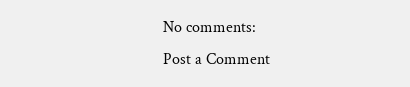No comments:
Post a Comment